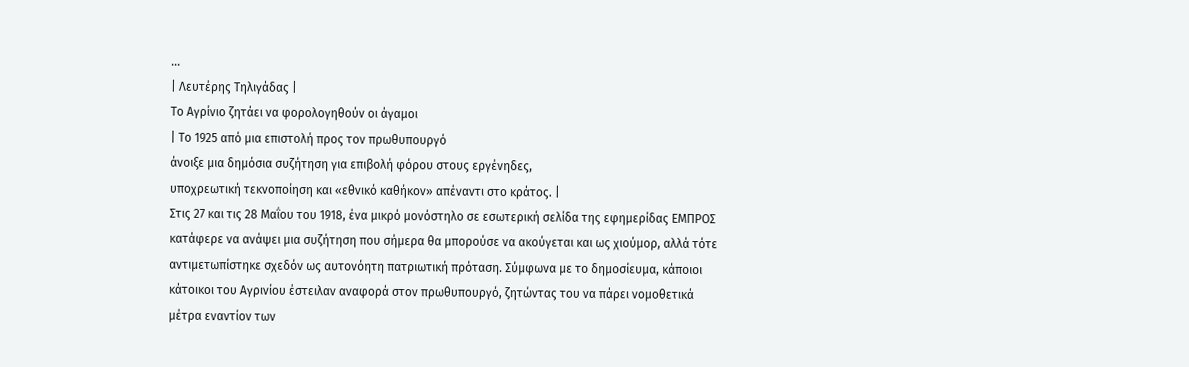...
| Λευτέρης Τηλιγάδας |
Tο Αγρίνιο ζητάει να φορολογηθούν οι άγαμοι
| Το 1925 από μια επιστολή προς τον πρωθυπουργό
άνοιξε μια δημόσια συζήτηση για επιβολή φόρου στους εργένηδες,
υποχρεωτική τεκνοποίηση και «εθνικό καθήκον» απέναντι στο κράτος. |
Στις 27 και τις 28 Μαΐου του 1918, ένα μικρό μονόστηλο σε εσωτερική σελίδα της εφημερίδας ΕΜΠΡΟΣ κατάφερε να ανάψει μια συζήτηση που σήμερα θα μπορούσε να ακούγεται και ως χιούμορ, αλλά τότε αντιμετωπίστηκε σχεδόν ως αυτονόητη πατριωτική πρόταση. Σύμφωνα με το δημοσίευμα, κάποιοι κάτοικοι του Αγρινίου έστειλαν αναφορά στον πρωθυπουργό, ζητώντας του να πάρει νομοθετικά μέτρα εναντίον των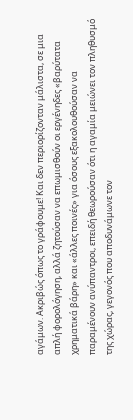αγάμων. Ακριβώς όπως το γράφουμε! Και δεν περιορίζονταν μάλιστα, σε μια απλή φορολόγηση, αλλά ζητούσαν να επωμισθούν οι εργένηδες «βαρύτατα χρηματικά βάρη» και «άλλες ποινές» για όσους εξακολουθούσαν να παραμένουν ανύπαντροι, επειδή θεωρούσαν ότι η αγαμία μειώνει τον πληθυσμό της χώρας, γεγονός που αποδυνάμωνε τον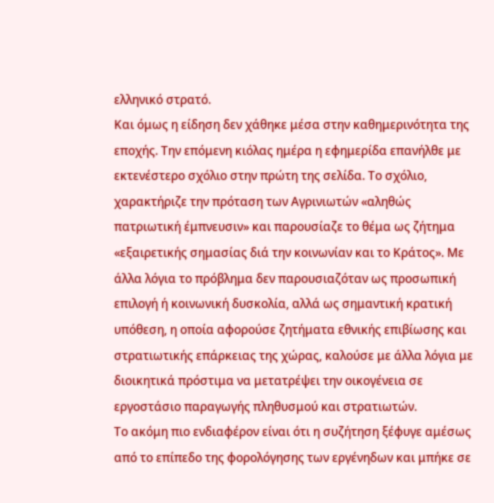ελληνικό στρατό.
Και όμως η είδηση δεν χάθηκε μέσα στην καθημερινότητα της εποχής. Την επόμενη κιόλας ημέρα η εφημερίδα επανήλθε με εκτενέστερο σχόλιο στην πρώτη της σελίδα. Το σχόλιο, χαρακτήριζε την πρόταση των Αγρινιωτών «αληθώς πατριωτική έμπνευσιν» και παρουσίαζε το θέμα ως ζήτημα «εξαιρετικής σημασίας διά την κοινωνίαν και το Κράτος». Με άλλα λόγια το πρόβλημα δεν παρουσιαζόταν ως προσωπική επιλογή ή κοινωνική δυσκολία, αλλά ως σημαντική κρατική υπόθεση, η οποία αφορούσε ζητήματα εθνικής επιβίωσης και στρατιωτικής επάρκειας της χώρας, καλούσε με άλλα λόγια με διοικητικά πρόστιμα να μετατρέψει την οικογένεια σε εργοστάσιο παραγωγής πληθυσμού και στρατιωτών.
Το ακόμη πιο ενδιαφέρον είναι ότι η συζήτηση ξέφυγε αμέσως από το επίπεδο της φορολόγησης των εργένηδων και μπήκε σε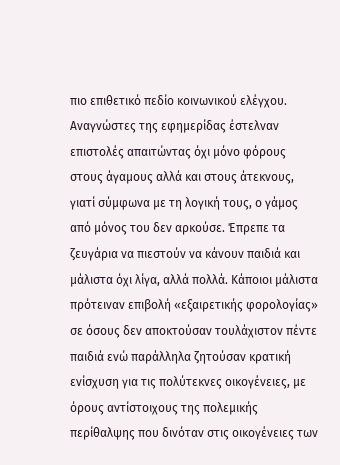πιο επιθετικό πεδίο κοινωνικού ελέγχου. Αναγνώστες της εφημερίδας έστελναν επιστολές απαιτώντας όχι μόνο φόρους στους άγαμους αλλά και στους άτεκνους, γιατί σύμφωνα με τη λογική τους, ο γάμος από μόνος του δεν αρκούσε. Έπρεπε τα ζευγάρια να πιεστούν να κάνουν παιδιά και μάλιστα όχι λίγα, αλλά πολλά. Κάποιοι μάλιστα πρότειναν επιβολή «εξαιρετικής φορολογίας» σε όσους δεν αποκτούσαν τουλάχιστον πέντε παιδιά ενώ παράλληλα ζητούσαν κρατική ενίσχυση για τις πολύτεκνες οικογένειες, με όρους αντίστοιχους της πολεμικής περίθαλψης που δινόταν στις οικογένειες των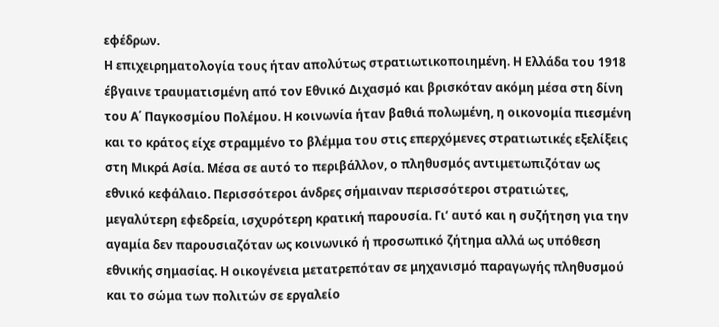εφέδρων.
Η επιχειρηματολογία τους ήταν απολύτως στρατιωτικοποιημένη. Η Ελλάδα του 1918 έβγαινε τραυματισμένη από τον Εθνικό Διχασμό και βρισκόταν ακόμη μέσα στη δίνη του Α΄ Παγκοσμίου Πολέμου. Η κοινωνία ήταν βαθιά πολωμένη, η οικονομία πιεσμένη και το κράτος είχε στραμμένο το βλέμμα του στις επερχόμενες στρατιωτικές εξελίξεις στη Μικρά Ασία. Μέσα σε αυτό το περιβάλλον, ο πληθυσμός αντιμετωπιζόταν ως εθνικό κεφάλαιο. Περισσότεροι άνδρες σήμαιναν περισσότεροι στρατιώτες, μεγαλύτερη εφεδρεία, ισχυρότερη κρατική παρουσία. Γι’ αυτό και η συζήτηση για την αγαμία δεν παρουσιαζόταν ως κοινωνικό ή προσωπικό ζήτημα αλλά ως υπόθεση εθνικής σημασίας. Η οικογένεια μετατρεπόταν σε μηχανισμό παραγωγής πληθυσμού και το σώμα των πολιτών σε εργαλείο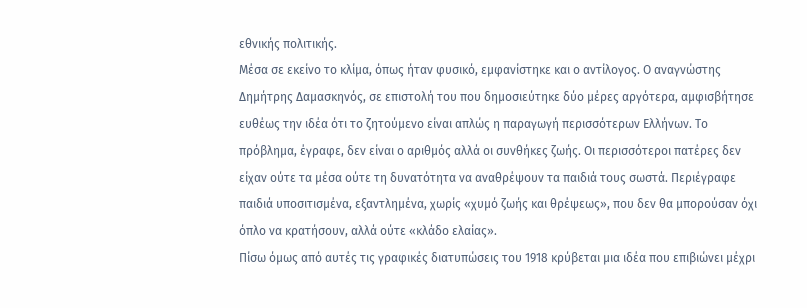εθνικής πολιτικής.
Μέσα σε εκείνο το κλίμα, όπως ήταν φυσικό, εμφανίστηκε και ο αντίλογος. Ο αναγνώστης Δημήτρης Δαμασκηνός, σε επιστολή του που δημοσιεύτηκε δύο μέρες αργότερα, αμφισβήτησε ευθέως την ιδέα ότι το ζητούμενο είναι απλώς η παραγωγή περισσότερων Ελλήνων. Το πρόβλημα, έγραφε, δεν είναι ο αριθμός αλλά οι συνθήκες ζωής. Οι περισσότεροι πατέρες δεν είχαν ούτε τα μέσα ούτε τη δυνατότητα να αναθρέψουν τα παιδιά τους σωστά. Περιέγραφε παιδιά υποσιτισμένα, εξαντλημένα, χωρίς «χυμό ζωής και θρέψεως», που δεν θα μπορούσαν όχι όπλο να κρατήσουν, αλλά ούτε «κλάδο ελαίας».
Πίσω όμως από αυτές τις γραφικές διατυπώσεις του 1918 κρύβεται μια ιδέα που επιβιώνει μέχρι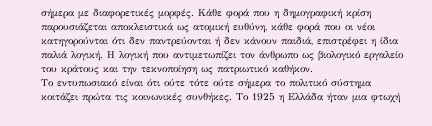σήμερα με διαφορετικές μορφές. Κάθε φορά που η δημογραφική κρίση παρουσιάζεται αποκλειστικά ως ατομική ευθύνη, κάθε φορά που οι νέοι κατηγορούνται ότι δεν παντρεύονται ή δεν κάνουν παιδιά, επιστρέφει η ίδια παλιά λογική. Η λογική που αντιμετωπίζει τον άνθρωπο ως βιολογικό εργαλείο του κράτους και την τεκνοποίηση ως πατριωτικό καθήκον.
Το εντυπωσιακό είναι ότι ούτε τότε ούτε σήμερα το πολιτικό σύστημα κοιτάζει πρώτα τις κοινωνικές συνθήκες. Το 1925 η Ελλάδα ήταν μια φτωχή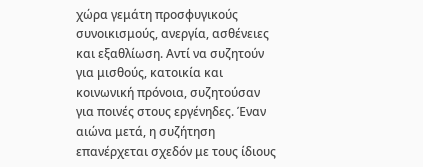χώρα γεμάτη προσφυγικούς συνοικισμούς, ανεργία, ασθένειες και εξαθλίωση. Αντί να συζητούν για μισθούς, κατοικία και κοινωνική πρόνοια, συζητούσαν για ποινές στους εργένηδες. Έναν αιώνα μετά, η συζήτηση επανέρχεται σχεδόν με τους ίδιους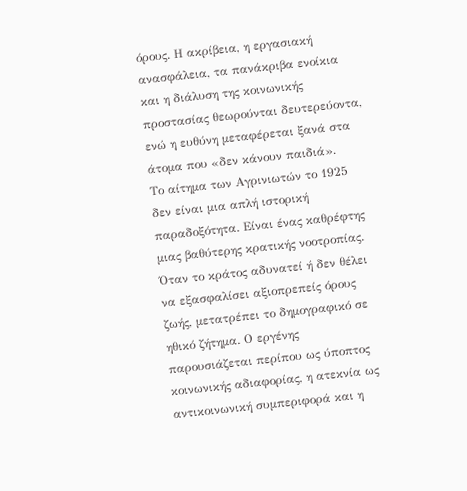όρους. Η ακρίβεια, η εργασιακή ανασφάλεια, τα πανάκριβα ενοίκια και η διάλυση της κοινωνικής προστασίας θεωρούνται δευτερεύοντα, ενώ η ευθύνη μεταφέρεται ξανά στα άτομα που «δεν κάνουν παιδιά».
Το αίτημα των Αγρινιωτών το 1925 δεν είναι μια απλή ιστορική παραδοξότητα. Είναι ένας καθρέφτης μιας βαθύτερης κρατικής νοοτροπίας. Όταν το κράτος αδυνατεί ή δεν θέλει να εξασφαλίσει αξιοπρεπείς όρους ζωής, μετατρέπει το δημογραφικό σε ηθικό ζήτημα. Ο εργένης παρουσιάζεται περίπου ως ύποπτος κοινωνικής αδιαφορίας, η ατεκνία ως αντικοινωνική συμπεριφορά και η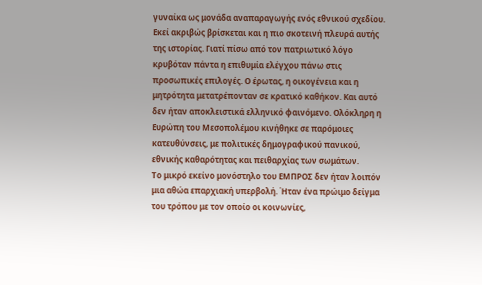γυναίκα ως μονάδα αναπαραγωγής ενός εθνικού σχεδίου.
Εκεί ακριβώς βρίσκεται και η πιο σκοτεινή πλευρά αυτής της ιστορίας. Γιατί πίσω από τον πατριωτικό λόγο κρυβόταν πάντα η επιθυμία ελέγχου πάνω στις προσωπικές επιλογές. Ο έρωτας, η οικογένεια και η μητρότητα μετατρέπονταν σε κρατικό καθήκον. Και αυτό δεν ήταν αποκλειστικά ελληνικό φαινόμενο. Ολόκληρη η Ευρώπη του Μεσοπολέμου κινήθηκε σε παρόμοιες κατευθύνσεις, με πολιτικές δημογραφικού πανικού, εθνικής καθαρότητας και πειθαρχίας των σωμάτων.
Το μικρό εκείνο μονόστηλο του ΕΜΠΡΟΣ δεν ήταν λοιπόν μια αθώα επαρχιακή υπερβολή. Ήταν ένα πρώιμο δείγμα του τρόπου με τον οποίο οι κοινωνίες,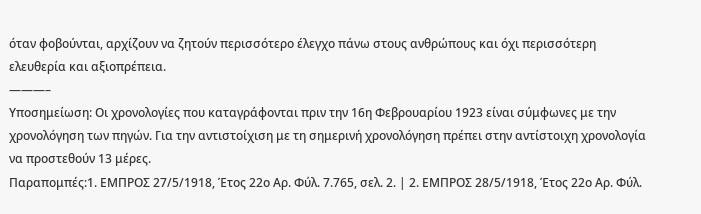όταν φοβούνται, αρχίζουν να ζητούν περισσότερο έλεγχο πάνω στους ανθρώπους και όχι περισσότερη ελευθερία και αξιοπρέπεια.
———–
Υποσημείωση: Οι χρονολογίες που καταγράφονται πριν την 16η Φεβρουαρίου 1923 είναι σύμφωνες με την χρονολόγηση των πηγών. Για την αντιστοίχιση με τη σημερινή χρονολόγηση πρέπει στην αντίστοιχη χρονολογία να προστεθούν 13 μέρες.
Παραπομπές:1. ΕΜΠΡΟΣ 27/5/1918, Έτος 22ο Αρ. Φύλ. 7.765, σελ. 2. | 2. ΕΜΠΡΟΣ 28/5/1918, Έτος 22ο Αρ. Φύλ.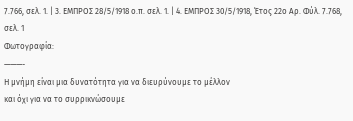7.766, σελ. 1. | 3. ΕΜΠΡΟΣ 28/5/1918 ο.π. σελ. 1. | 4. ΕΜΠΡΟΣ 30/5/1918, Έτος 22ο Αρ. Φύλ. 7.768, σελ. 1
Φωτογραφία:
———-
Η μνήμη είναι μια δυνατότητα για να διευρύνουμε το μέλλον
και όχι για να το συρρικνώσουμε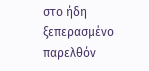στο ήδη ξεπερασμένο παρελθόν